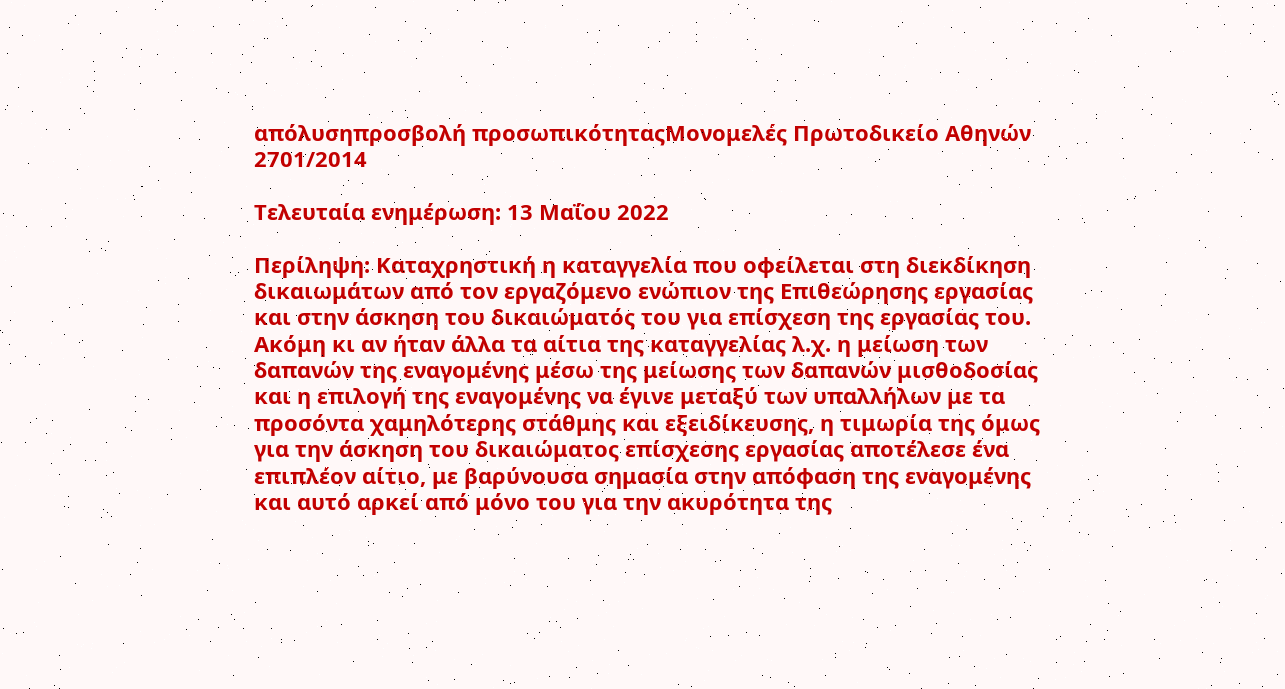απόλυσηπροσβολή προσωπικότηταςΜονομελές Πρωτοδικείο Αθηνών 2701/2014

Τελευταία ενημέρωση: 13 Μαΐου 2022

Περίληψη: Καταχρηστική η καταγγελία που οφείλεται στη διεκδίκηση δικαιωμάτων από τον εργαζόμενο ενώπιον της Επιθεώρησης εργασίας και στην άσκηση του δικαιώματός του για επίσχεση της εργασίας του. Ακόμη κι αν ήταν άλλα τα αίτια της καταγγελίας λ.χ. η μείωση των δαπανών της εναγομένης μέσω της μείωσης των δαπανών μισθοδοσίας και η επιλογή της εναγομένης να έγινε μεταξύ των υπαλλήλων με τα προσόντα χαμηλότερης στάθμης και εξειδίκευσης, η τιμωρία της όμως για την άσκηση του δικαιώματος επίσχεσης εργασίας αποτέλεσε ένα επιπλέον αίτιο, με βαρύνουσα σημασία στην απόφαση της εναγομένης και αυτό αρκεί από μόνο του για την ακυρότητα της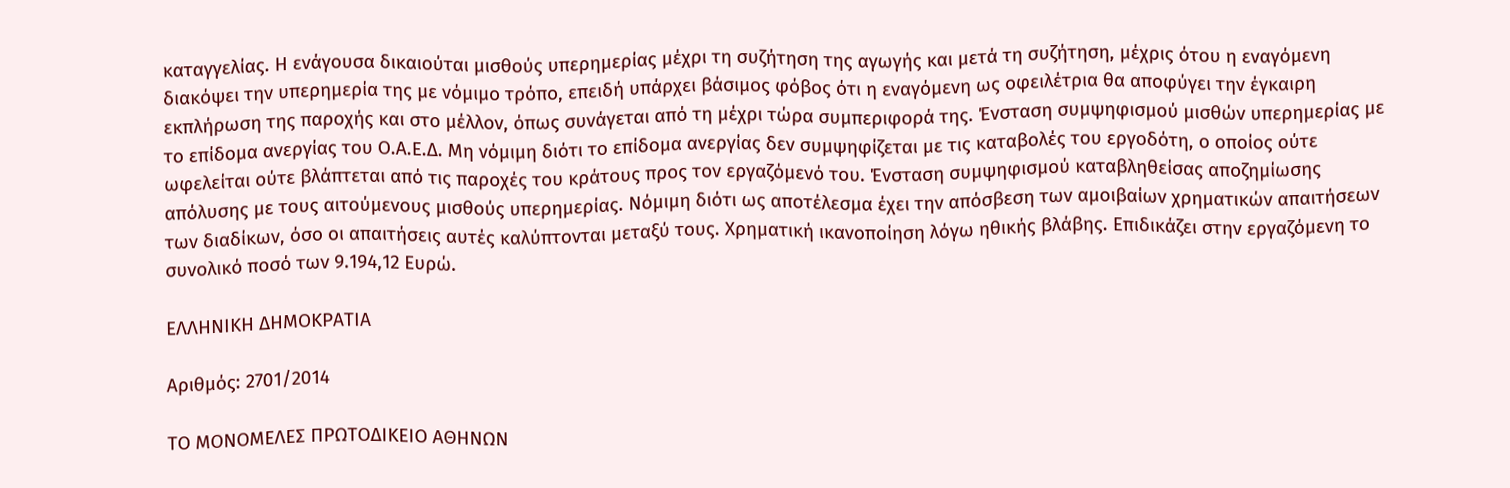καταγγελίας. Η ενάγουσα δικαιούται μισθούς υπερημερίας μέχρι τη συζήτηση της αγωγής και μετά τη συζήτηση, μέχρις ότου η εναγόμενη διακόψει την υπερημερία της με νόμιμο τρόπο, επειδή υπάρχει βάσιμος φόβος ότι η εναγόμενη ως οφειλέτρια θα αποφύγει την έγκαιρη εκπλήρωση της παροχής και στο μέλλον, όπως συνάγεται από τη μέχρι τώρα συμπεριφορά της. Ένσταση συμψηφισμού μισθών υπερημερίας με το επίδομα ανεργίας του Ο.Α.Ε.Δ. Μη νόμιμη διότι το επίδομα ανεργίας δεν συμψηφίζεται με τις καταβολές του εργοδότη, ο οποίος ούτε ωφελείται ούτε βλάπτεται από τις παροχές του κράτους προς τον εργαζόμενό του. Ένσταση συμψηφισμού καταβληθείσας αποζημίωσης απόλυσης με τους αιτούμενους μισθούς υπερημερίας. Νόμιμη διότι ως αποτέλεσμα έχει την απόσβεση των αμοιβαίων χρηματικών απαιτήσεων των διαδίκων, όσο οι απαιτήσεις αυτές καλύπτονται μεταξύ τους. Χρηματική ικανοποίηση λόγω ηθικής βλάβης. Επιδικάζει στην εργαζόμενη το συνολικό ποσό των 9.194,12 Ευρώ.

ΕΛΛΗΝΙΚΗ ΔΗΜΟΚΡΑΤΙΑ

Αριθμός: 2701/2014

ΤΟ ΜΟΝΟΜΕΛΕΣ ΠΡΩΤΟΔΙΚΕΙΟ ΑΘΗΝΩΝ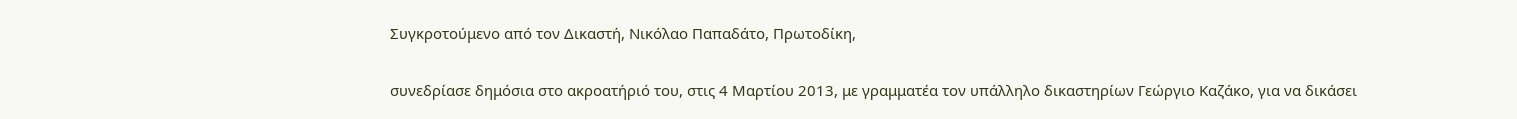Συγκροτούμενο από τον Δικαστή, Νικόλαο Παπαδάτο, Πρωτοδίκη,

συνεδρίασε δημόσια στο ακροατήριό του, στις 4 Μαρτίου 2013, με γραμματέα τον υπάλληλο δικαστηρίων Γεώργιο Καζάκο, για να δικάσει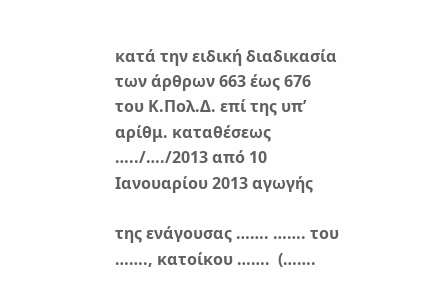κατά την ειδική διαδικασία των άρθρων 663 έως 676 του Κ.Πολ.Δ. επί της υπ’ αρίθμ. καταθέσεως …../…./2013 από 10 Ιανουαρίου 2013 αγωγής

της ενάγουσας ……. ……. του ……., κατοίκου …….  (…….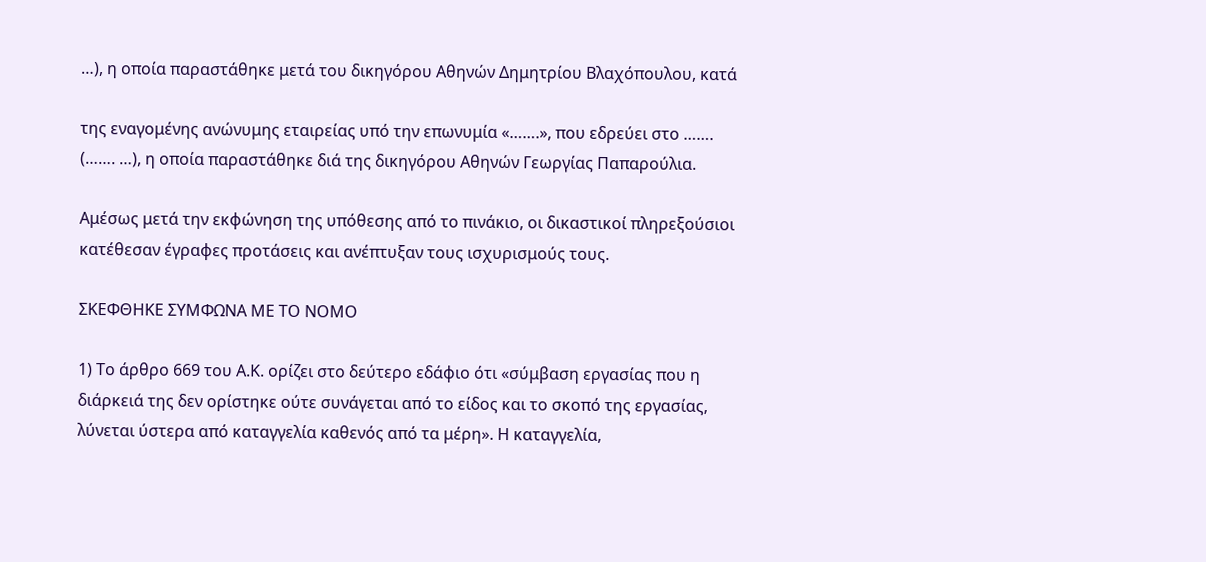…), η οποία παραστάθηκε μετά του δικηγόρου Αθηνών Δημητρίου Βλαχόπουλου, κατά

της εναγομένης ανώνυμης εταιρείας υπό την επωνυμία «…….», που εδρεύει στο …….  (……. …), η οποία παραστάθηκε διά της δικηγόρου Αθηνών Γεωργίας Παπαρούλια.

Αμέσως μετά την εκφώνηση της υπόθεσης από το πινάκιο, οι δικαστικοί πληρεξούσιοι κατέθεσαν έγραφες προτάσεις και ανέπτυξαν τους ισχυρισμούς τους.

ΣΚΕΦΘΗΚΕ ΣΥΜΦΩΝΑ ΜΕ ΤΟ ΝΟΜΟ

1) Το άρθρο 669 του Α.Κ. ορίζει στο δεύτερο εδάφιο ότι «σύμβαση εργασίας που η διάρκειά της δεν ορίστηκε ούτε συνάγεται από το είδος και το σκοπό της εργασίας, λύνεται ύστερα από καταγγελία καθενός από τα μέρη». Η καταγγελία,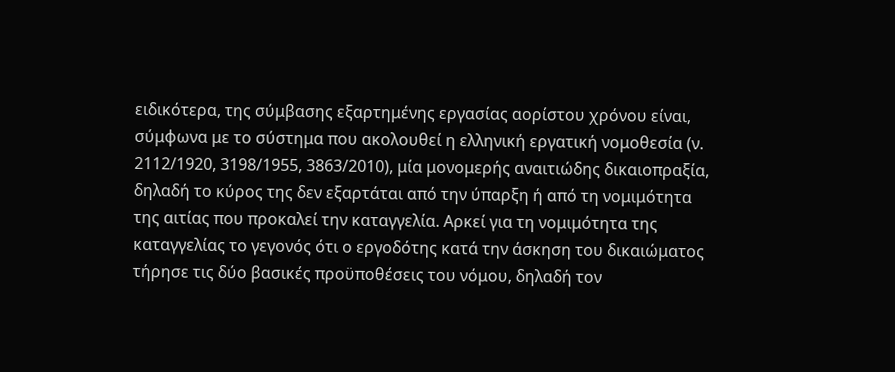ειδικότερα, της σύμβασης εξαρτημένης εργασίας αορίστου χρόνου είναι, σύμφωνα με το σύστημα που ακολουθεί η ελληνική εργατική νομοθεσία (ν. 2112/1920, 3198/1955, 3863/2010), μία μονομερής αναιτιώδης δικαιοπραξία, δηλαδή το κύρος της δεν εξαρτάται από την ύπαρξη ή από τη νομιμότητα της αιτίας που προκαλεί την καταγγελία. Αρκεί για τη νομιμότητα της καταγγελίας το γεγονός ότι ο εργοδότης κατά την άσκηση του δικαιώματος τήρησε τις δύο βασικές προϋποθέσεις του νόμου, δηλαδή τον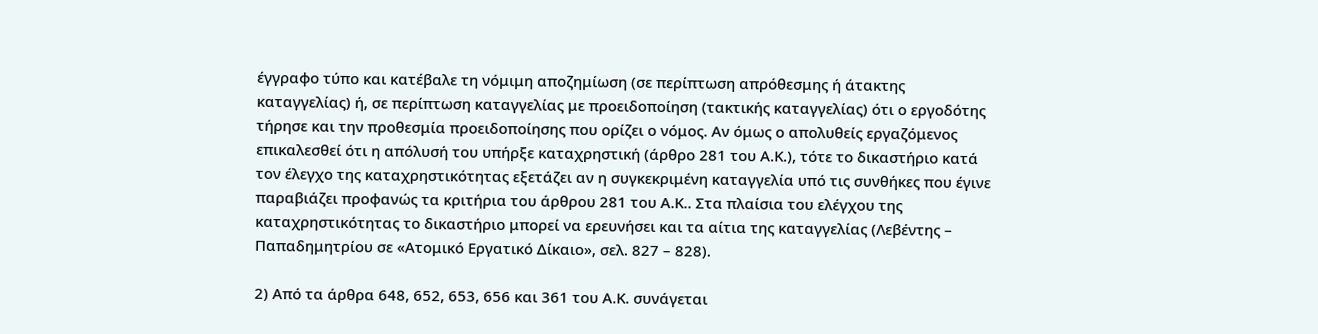έγγραφο τύπο και κατέβαλε τη νόμιμη αποζημίωση (σε περίπτωση απρόθεσμης ή άτακτης καταγγελίας) ή, σε περίπτωση καταγγελίας με προειδοποίηση (τακτικής καταγγελίας) ότι ο εργοδότης τήρησε και την προθεσμία προειδοποίησης που ορίζει ο νόμος. Αν όμως ο απολυθείς εργαζόμενος επικαλεσθεί ότι η απόλυσή του υπήρξε καταχρηστική (άρθρο 281 του Α.Κ.), τότε το δικαστήριο κατά τον έλεγχο της καταχρηστικότητας εξετάζει αν η συγκεκριμένη καταγγελία υπό τις συνθήκες που έγινε παραβιάζει προφανώς τα κριτήρια του άρθρου 281 του Α.Κ.. Στα πλαίσια του ελέγχου της καταχρηστικότητας το δικαστήριο μπορεί να ερευνήσει και τα αίτια της καταγγελίας (Λεβέντης – Παπαδημητρίου σε «Ατομικό Εργατικό Δίκαιο», σελ. 827 – 828).

2) Από τα άρθρα 648, 652, 653, 656 και 361 του Α.Κ. συνάγεται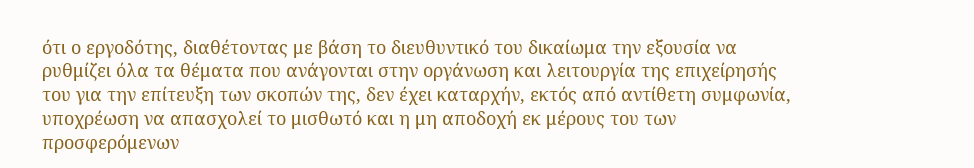ότι ο εργοδότης, διαθέτοντας με βάση το διευθυντικό του δικαίωμα την εξουσία να ρυθμίζει όλα τα θέματα που ανάγονται στην οργάνωση και λειτουργία της επιχείρησής του για την επίτευξη των σκοπών της, δεν έχει καταρχήν, εκτός από αντίθετη συμφωνία, υποχρέωση να απασχολεί το μισθωτό και η μη αποδοχή εκ μέρους του των προσφερόμενων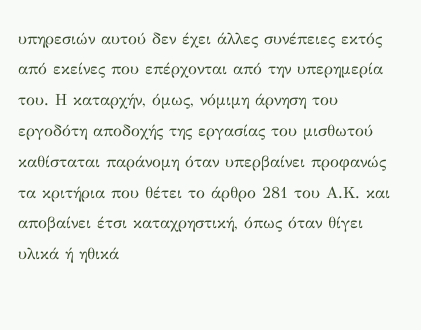υπηρεσιών αυτού δεν έχει άλλες συνέπειες εκτός από εκείνες που επέρχονται από την υπερημερία του. Η καταρχήν, όμως, νόμιμη άρνηση του εργοδότη αποδοχής της εργασίας του μισθωτού καθίσταται παράνομη όταν υπερβαίνει προφανώς τα κριτήρια που θέτει το άρθρο 281 του Α.Κ. και αποβαίνει έτσι καταχρηστική, όπως όταν θίγει υλικά ή ηθικά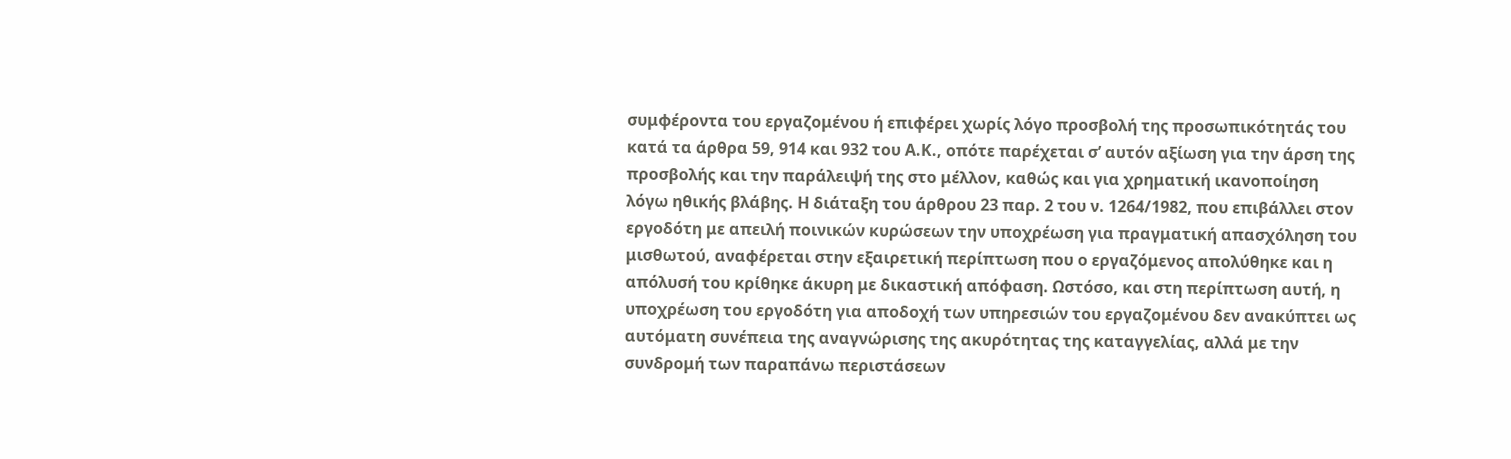συμφέροντα του εργαζομένου ή επιφέρει χωρίς λόγο προσβολή της προσωπικότητάς του κατά τα άρθρα 59, 914 και 932 του Α.Κ., οπότε παρέχεται σ’ αυτόν αξίωση για την άρση της προσβολής και την παράλειψή της στο μέλλον, καθώς και για χρηματική ικανοποίηση λόγω ηθικής βλάβης. Η διάταξη του άρθρου 23 παρ. 2 του ν. 1264/1982, που επιβάλλει στον εργοδότη με απειλή ποινικών κυρώσεων την υποχρέωση για πραγματική απασχόληση του μισθωτού, αναφέρεται στην εξαιρετική περίπτωση που ο εργαζόμενος απολύθηκε και η απόλυσή του κρίθηκε άκυρη με δικαστική απόφαση. Ωστόσο, και στη περίπτωση αυτή, η υποχρέωση του εργοδότη για αποδοχή των υπηρεσιών του εργαζομένου δεν ανακύπτει ως αυτόματη συνέπεια της αναγνώρισης της ακυρότητας της καταγγελίας, αλλά με την συνδρομή των παραπάνω περιστάσεων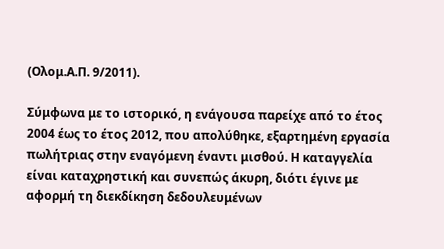(Ολομ.Α.Π. 9/2011).

Σύμφωνα με το ιστορικό, η ενάγουσα παρείχε από το έτος 2004 έως το έτος 2012, που απολύθηκε, εξαρτημένη εργασία πωλήτριας στην εναγόμενη έναντι μισθού. Η καταγγελία είναι καταχρηστική και συνεπώς άκυρη, διότι έγινε με αφορμή τη διεκδίκηση δεδουλευμένων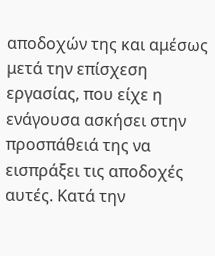αποδοχών της και αμέσως μετά την επίσχεση εργασίας, που είχε η ενάγουσα ασκήσει στην προσπάθειά της να εισπράξει τις αποδοχές αυτές. Κατά την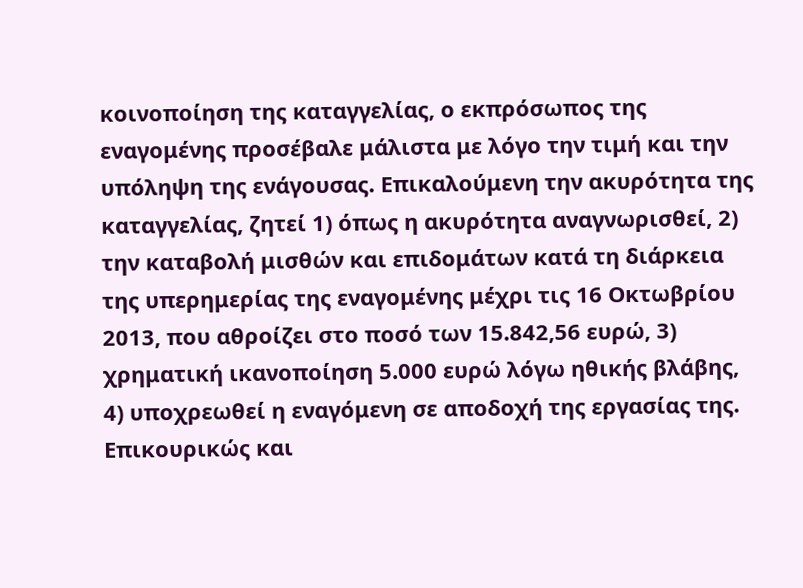κοινοποίηση της καταγγελίας, ο εκπρόσωπος της εναγομένης προσέβαλε μάλιστα με λόγο την τιμή και την υπόληψη της ενάγουσας. Επικαλούμενη την ακυρότητα της καταγγελίας, ζητεί 1) όπως η ακυρότητα αναγνωρισθεί, 2) την καταβολή μισθών και επιδομάτων κατά τη διάρκεια της υπερημερίας της εναγομένης μέχρι τις 16 Οκτωβρίου 2013, που αθροίζει στο ποσό των 15.842,56 ευρώ, 3) χρηματική ικανοποίηση 5.000 ευρώ λόγω ηθικής βλάβης, 4) υποχρεωθεί η εναγόμενη σε αποδοχή της εργασίας της. Επικουρικώς και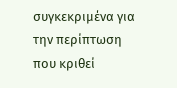συγκεκριμένα για την περίπτωση που κριθεί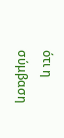ότι η σύμβαση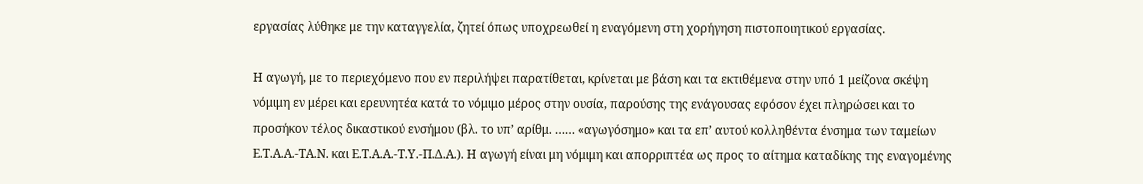εργασίας λύθηκε με την καταγγελία, ζητεί όπως υποχρεωθεί η εναγόμενη στη χορήγηση πιστοποιητικού εργασίας.

Η αγωγή, με το περιεχόμενο που εν περιλήψει παρατίθεται, κρίνεται με βάση και τα εκτιθέμενα στην υπό 1 μείζονα σκέψη νόμιμη εν μέρει και ερευνητέα κατά το νόμιμο μέρος στην ουσία, παρούσης της ενάγουσας εφόσον έχει πληρώσει και το προσήκον τέλος δικαστικού ενσήμου (βλ. το υπ’ αρίθμ. …… «αγωγόσημο» και τα επ’ αυτού κολληθέντα ένσημα των ταμείων Ε.Τ.Α.Α.-ΤΑ.Ν. και Ε.Τ.Α.Α.-Τ.Υ.-Π.Δ.Α.). Η αγωγή είναι μη νόμιμη και απορριπτέα ως προς το αίτημα καταδίκης της εναγομένης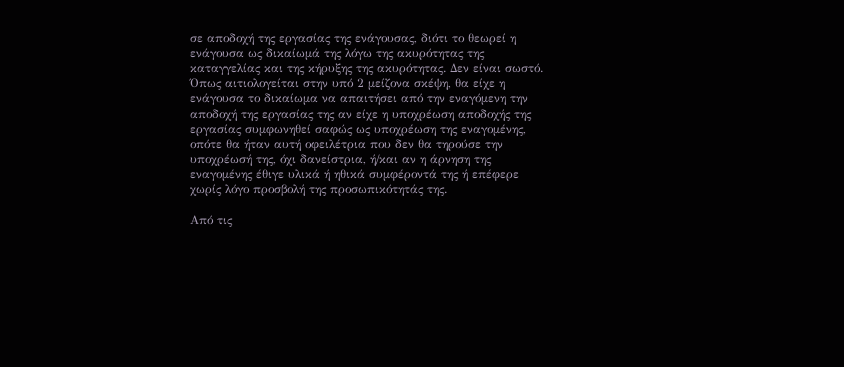σε αποδοχή της εργασίας της ενάγουσας, διότι το θεωρεί η ενάγουσα ως δικαίωμά της λόγω της ακυρότητας της καταγγελίας και της κήρυξης της ακυρότητας. Δεν είναι σωστό. Όπως αιτιολογείται στην υπό 2 μείζονα σκέψη, θα είχε η ενάγουσα το δικαίωμα να απαιτήσει από την εναγόμενη την αποδοχή της εργασίας της αν είχε η υποχρέωση αποδοχής της εργασίας συμφωνηθεί σαφώς ως υποχρέωση της εναγομένης, οπότε θα ήταν αυτή οφειλέτρια που δεν θα τηρούσε την υποχρέωσή της, όχι δανείστρια, ή/και αν η άρνηση της εναγομένης έθιγε υλικά ή ηθικά συμφέροντά της ή επέφερε χωρίς λόγο προσβολή της προσωπικότητάς της.

Από τις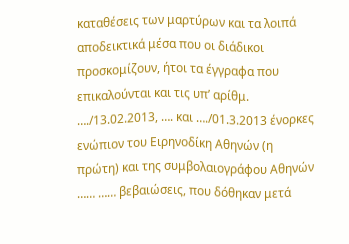καταθέσεις των μαρτύρων και τα λοιπά αποδεικτικά μέσα που οι διάδικοι προσκομίζουν, ήτοι τα έγγραφα που επικαλούνται και τις υπ’ αρίθμ. …./13.02.2013, …. και …./01.3.2013 ένορκες ενώπιον του Ειρηνοδίκη Αθηνών (η πρώτη) και της συμβολαιογράφου Αθηνών …… …… βεβαιώσεις, που δόθηκαν μετά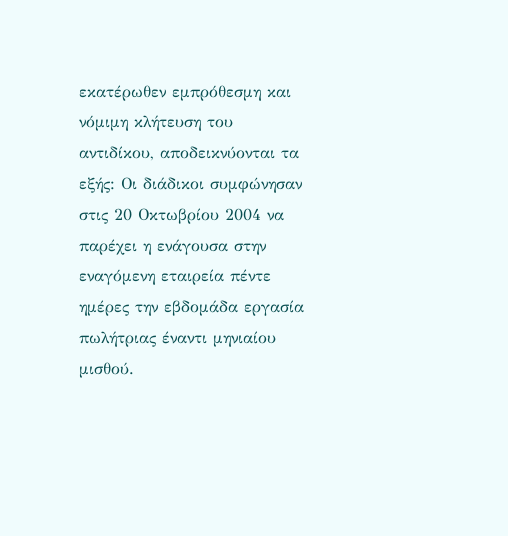εκατέρωθεν εμπρόθεσμη και νόμιμη κλήτευση του αντιδίκου, αποδεικνύονται τα εξής: Οι διάδικοι συμφώνησαν στις 20 Οκτωβρίου 2004 να παρέχει η ενάγουσα στην εναγόμενη εταιρεία πέντε ημέρες την εβδομάδα εργασία πωλήτριας έναντι μηνιαίου μισθού.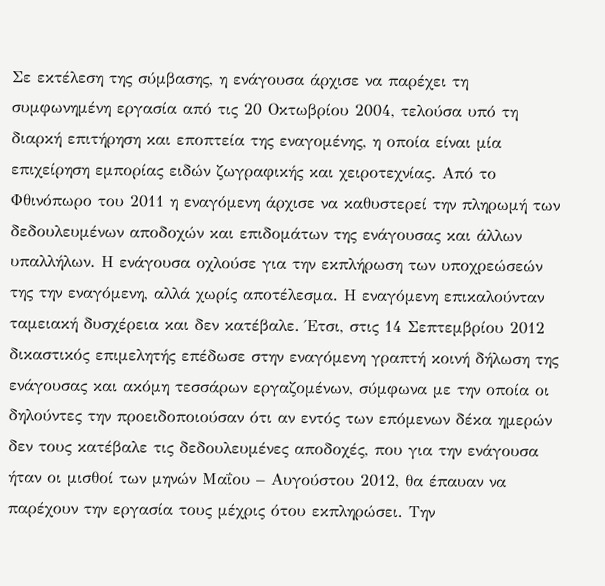Σε εκτέλεση της σύμβασης, η ενάγουσα άρχισε να παρέχει τη συμφωνημένη εργασία από τις 20 Οκτωβρίου 2004, τελούσα υπό τη διαρκή επιτήρηση και εποπτεία της εναγομένης, η οποία είναι μία επιχείρηση εμπορίας ειδών ζωγραφικής και χειροτεχνίας. Από το Φθινόπωρο του 2011 η εναγόμενη άρχισε να καθυστερεί την πληρωμή των δεδουλευμένων αποδοχών και επιδομάτων της ενάγουσας και άλλων υπαλλήλων. Η ενάγουσα οχλούσε για την εκπλήρωση των υποχρεώσεών της την εναγόμενη, αλλά χωρίς αποτέλεσμα. Η εναγόμενη επικαλούνταν ταμειακή δυσχέρεια και δεν κατέβαλε. Έτσι, στις 14 Σεπτεμβρίου 2012 δικαστικός επιμελητής επέδωσε στην εναγόμενη γραπτή κοινή δήλωση της ενάγουσας και ακόμη τεσσάρων εργαζομένων, σύμφωνα με την οποία οι δηλούντες την προειδοποιούσαν ότι αν εντός των επόμενων δέκα ημερών δεν τους κατέβαλε τις δεδουλευμένες αποδοχές, που για την ενάγουσα ήταν οι μισθοί των μηνών Μαΐου – Αυγούστου 2012, θα έπαυαν να παρέχουν την εργασία τους μέχρις ότου εκπληρώσει. Την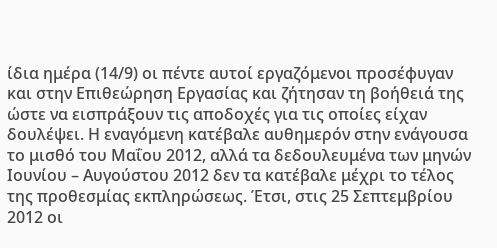ίδια ημέρα (14/9) οι πέντε αυτοί εργαζόμενοι προσέφυγαν και στην Επιθεώρηση Εργασίας και ζήτησαν τη βοήθειά της ώστε να εισπράξουν τις αποδοχές για τις οποίες είχαν δουλέψει. Η εναγόμενη κατέβαλε αυθημερόν στην ενάγουσα το μισθό του Μαΐου 2012, αλλά τα δεδουλευμένα των μηνών Ιουνίου – Αυγούστου 2012 δεν τα κατέβαλε μέχρι το τέλος της προθεσμίας εκπληρώσεως. Έτσι, στις 25 Σεπτεμβρίου 2012 οι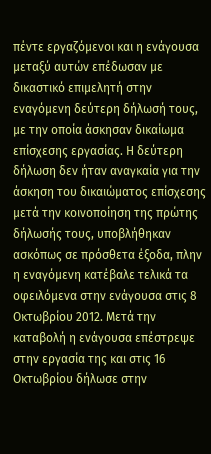πέντε εργαζόμενοι και η ενάγουσα μεταξύ αυτών επέδωσαν με δικαστικό επιμελητή στην εναγόμενη δεύτερη δήλωσή τους, με την οποία άσκησαν δικαίωμα επίσχεσης εργασίας. Η δεύτερη δήλωση δεν ήταν αναγκαία για την άσκηση του δικαιώματος επίσχεσης μετά την κοινοποίηση της πρώτης δήλωσής τους, υποβλήθηκαν ασκόπως σε πρόσθετα έξοδα, πλην η εναγόμενη κατέβαλε τελικά τα οφειλόμενα στην ενάγουσα στις 8 Οκτωβρίου 2012. Μετά την καταβολή η ενάγουσα επέστρεψε στην εργασία της και στις 16 Οκτωβρίου δήλωσε στην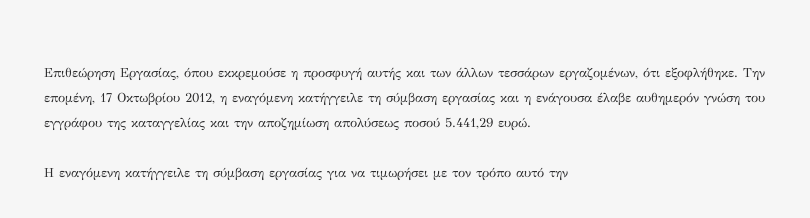Επιθεώρηση Εργασίας, όπου εκκρεμούσε η προσφυγή αυτής και των άλλων τεσσάρων εργαζομένων, ότι εξοφλήθηκε. Την επομένη, 17 Οκτωβρίου 2012, η εναγόμενη κατήγγειλε τη σύμβαση εργασίας και η ενάγουσα έλαβε αυθημερόν γνώση του εγγράφου της καταγγελίας και την αποζημίωση απολύσεως ποσού 5.441,29 ευρώ.

Η εναγόμενη κατήγγειλε τη σύμβαση εργασίας για να τιμωρήσει με τον τρόπο αυτό την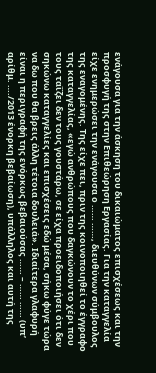ενάγουσα για την άσκηση του δικαιώματος επισχέσεως και την προσφυγή της στην Επιθεώρηση Εργασίας. Για την καταγγελία είχε ενημερώσει την ενάγουσα ο …… ……, διευθύνων σύμβουλος της εναγομένης. Της είχε πει, πριν της κοινοποιηθεί το έγγραφο της καταγγελίας, «εγώ ανθρώπους που δαγκώνουν το χέρι που τους ταΐζει δεν τους γουστάρω, σε είχα προειδοποιήσει ότι δεν σηκώνω καταγγελίες και επισχέσεις εδώ μέσα, σήκω φύγε τώρα να δω που θα βρεις άλλη τέτοια δουλειά». Ιδιαίτερα γλαφυρή είναι η περιγραφή της ενόρκως βεβαιούσας …… – …… …… (υπ’ αρίθμ. …./2013 ένορκη βεβαίωση), υπάλληλος και αυτή της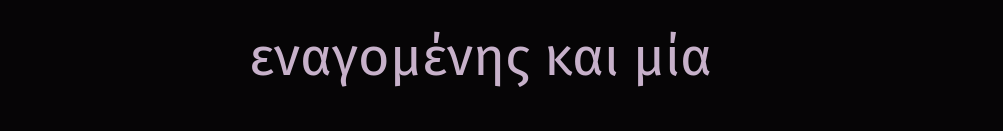εναγομένης και μία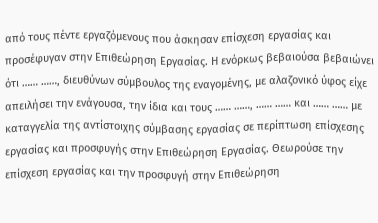από τους πέντε εργαζόμενους που άσκησαν επίσχεση εργασίας και προσέφυγαν στην Επιθεώρηση Εργασίας. Η ενόρκως βεβαιούσα βεβαιώνει ότι …… ……, διευθύνων σύμβουλος της εναγομένης, με αλαζονικό ύφος είχε απειλήσει την ενάγουσα, την ίδια και τους …… ……, …… …… και …… …… με καταγγελία της αντίστοιχης σύμβασης εργασίας σε περίπτωση επίσχεσης εργασίας και προσφυγής στην Επιθεώρηση Εργασίας. Θεωρούσε την επίσχεση εργασίας και την προσφυγή στην Επιθεώρηση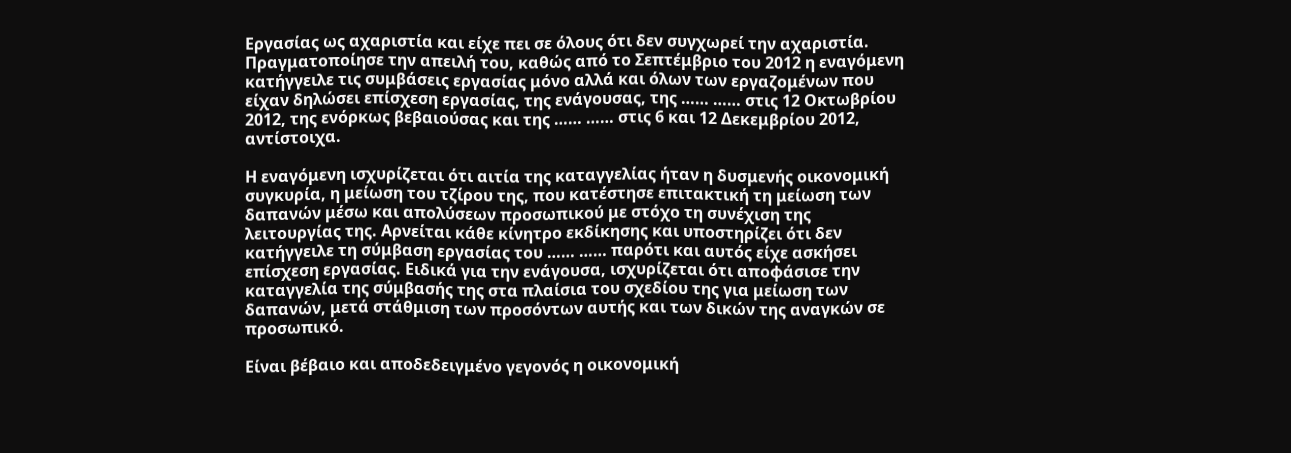Εργασίας ως αχαριστία και είχε πει σε όλους ότι δεν συγχωρεί την αχαριστία. Πραγματοποίησε την απειλή του, καθώς από το Σεπτέμβριο του 2012 η εναγόμενη κατήγγειλε τις συμβάσεις εργασίας μόνο αλλά και όλων των εργαζομένων που είχαν δηλώσει επίσχεση εργασίας, της ενάγουσας, της …… …… στις 12 Οκτωβρίου 2012, της ενόρκως βεβαιούσας και της …… …… στις 6 και 12 Δεκεμβρίου 2012, αντίστοιχα.

Η εναγόμενη ισχυρίζεται ότι αιτία της καταγγελίας ήταν η δυσμενής οικονομική συγκυρία, η μείωση του τζίρου της, που κατέστησε επιτακτική τη μείωση των δαπανών μέσω και απολύσεων προσωπικού με στόχο τη συνέχιση της λειτουργίας της. Αρνείται κάθε κίνητρο εκδίκησης και υποστηρίζει ότι δεν κατήγγειλε τη σύμβαση εργασίας του …… …… παρότι και αυτός είχε ασκήσει επίσχεση εργασίας. Ειδικά για την ενάγουσα, ισχυρίζεται ότι αποφάσισε την καταγγελία της σύμβασής της στα πλαίσια του σχεδίου της για μείωση των δαπανών, μετά στάθμιση των προσόντων αυτής και των δικών της αναγκών σε προσωπικό.

Είναι βέβαιο και αποδεδειγμένο γεγονός η οικονομική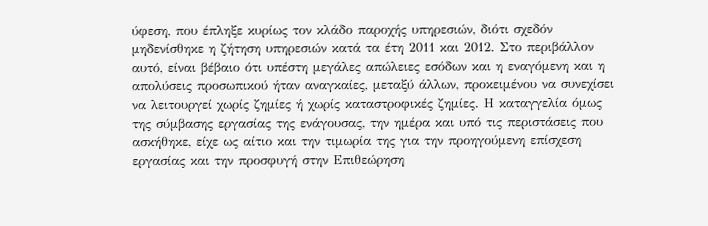ύφεση, που έπληξε κυρίως τον κλάδο παροχής υπηρεσιών, διότι σχεδόν μηδενίσθηκε η ζήτηση υπηρεσιών κατά τα έτη 2011 και 2012. Στο περιβάλλον αυτό, είναι βέβαιο ότι υπέστη μεγάλες απώλειες εσόδων και η εναγόμενη και η απολύσεις προσωπικού ήταν αναγκαίες, μεταξύ άλλων, προκειμένου να συνεχίσει να λειτουργεί χωρίς ζημίες ή χωρίς καταστροφικές ζημίες. Η καταγγελία όμως της σύμβασης εργασίας της ενάγουσας, την ημέρα και υπό τις περιστάσεις που ασκήθηκε, είχε ως αίτιο και την τιμωρία της για την προηγούμενη επίσχεση εργασίας και την προσφυγή στην Επιθεώρηση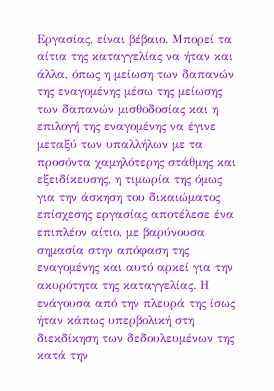Εργασίας, είναι βέβαιο. Μπορεί τα αίτια της καταγγελίας να ήταν και άλλα, όπως η μείωση των δαπανών της εναγομένης μέσω της μείωσης των δαπανών μισθοδοσίας και η επιλογή της εναγομένης να έγινε μεταξύ των υπαλλήλων με τα προσόντα χαμηλότερης στάθμης και εξειδίκευσης, η τιμωρία της όμως για την άσκηση του δικαιώματος επίσχεσης εργασίας αποτέλεσε ένα επιπλέον αίτιο, με βαρύνουσα σημασία στην απόφαση της εναγομένης και αυτό αρκεί για την ακυρότητα της καταγγελίας. Η ενάγουσα από την πλευρά της ίσως ήταν κάπως υπερβολική στη διεκδίκηση των δεδουλευμένων της κατά την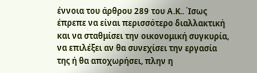έννοια του άρθρου 289 του Α.Κ.. Ίσως έπρεπε να είναι περισσότερο διαλλακτική και να σταθμίσει την οικονομική συγκυρία, να επιλέξει αν θα συνεχίσει την εργασία της ή θα αποχωρήσει, πλην η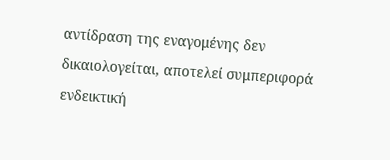αντίδραση της εναγομένης δεν δικαιολογείται, αποτελεί συμπεριφορά ενδεικτική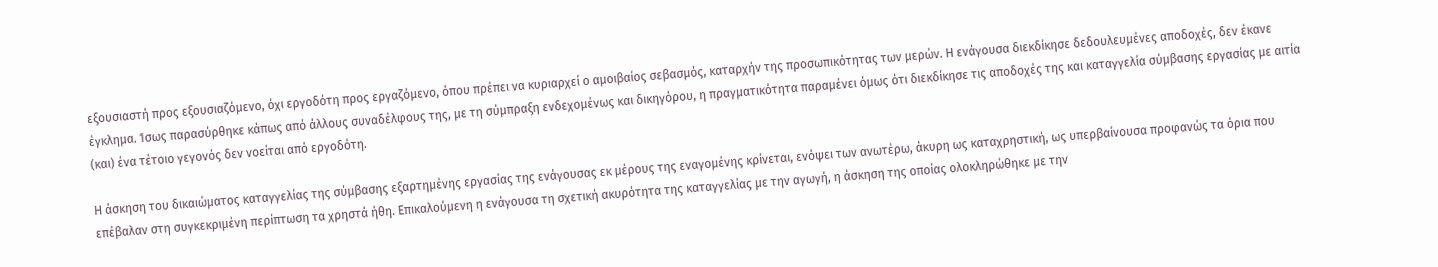εξουσιαστή προς εξουσιαζόμενο, όχι εργοδότη προς εργαζόμενο, όπου πρέπει να κυριαρχεί ο αμοιβαίος σεβασμός, καταρχήν της προσωπικότητας των μερών. Η ενάγουσα διεκδίκησε δεδουλευμένες αποδοχές, δεν έκανε έγκλημα. Ίσως παρασύρθηκε κάπως από άλλους συναδέλφους της, με τη σύμπραξη ενδεχομένως και δικηγόρου, η πραγματικότητα παραμένει όμως ότι διεκδίκησε τις αποδοχές της και καταγγελία σύμβασης εργασίας με αιτία (και) ένα τέτοιο γεγονός δεν νοείται από εργοδότη.

Η άσκηση του δικαιώματος καταγγελίας της σύμβασης εξαρτημένης εργασίας της ενάγουσας εκ μέρους της εναγομένης κρίνεται, ενόψει των ανωτέρω, άκυρη ως καταχρηστική, ως υπερβαίνουσα προφανώς τα όρια που επέβαλαν στη συγκεκριμένη περίπτωση τα χρηστά ήθη. Επικαλούμενη η ενάγουσα τη σχετική ακυρότητα της καταγγελίας με την αγωγή, η άσκηση της οποίας ολοκληρώθηκε με την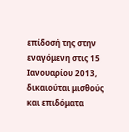επίδοσή της στην εναγόμενη στις 15 Ιανουαρίου 2013, δικαιούται μισθούς και επιδόματα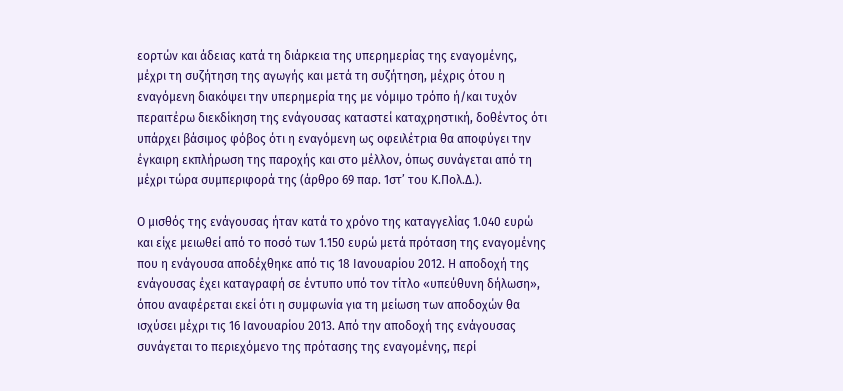εορτών και άδειας κατά τη διάρκεια της υπερημερίας της εναγομένης, μέχρι τη συζήτηση της αγωγής και μετά τη συζήτηση, μέχρις ότου η εναγόμενη διακόψει την υπερημερία της με νόμιμο τρόπο ή/και τυχόν περαιτέρω διεκδίκηση της ενάγουσας καταστεί καταχρηστική, δοθέντος ότι υπάρχει βάσιμος φόβος ότι η εναγόμενη ως οφειλέτρια θα αποφύγει την έγκαιρη εκπλήρωση της παροχής και στο μέλλον, όπως συνάγεται από τη μέχρι τώρα συμπεριφορά της (άρθρο 69 παρ. 1στ’ του Κ.Πολ.Δ.).

Ο μισθός της ενάγουσας ήταν κατά το χρόνο της καταγγελίας 1.040 ευρώ και είχε μειωθεί από το ποσό των 1.150 ευρώ μετά πρόταση της εναγομένης που η ενάγουσα αποδέχθηκε από τις 18 Ιανουαρίου 2012. Η αποδοχή της ενάγουσας έχει καταγραφή σε έντυπο υπό τον τίτλο «υπεύθυνη δήλωση», όπου αναφέρεται εκεί ότι η συμφωνία για τη μείωση των αποδοχών θα ισχύσει μέχρι τις 16 Ιανουαρίου 2013. Από την αποδοχή της ενάγουσας συνάγεται το περιεχόμενο της πρότασης της εναγομένης, περί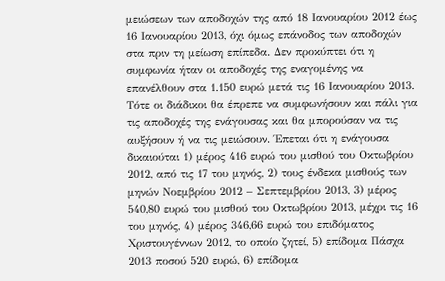μειώσεων των αποδοχών της από 18 Ιανουαρίου 2012 έως 16 Ιανουαρίου 2013, όχι όμως επάνοδος των αποδοχών στα πριν τη μείωση επίπεδα. Δεν προκύπτει ότι η συμφωνία ήταν οι αποδοχές της εναγομένης να επανέλθουν στα 1.150 ευρώ μετά τις 16 Ιανουαρίου 2013. Τότε οι διάδικοι θα έπρεπε να συμφωνήσουν και πάλι για τις αποδοχές της ενάγουσας και θα μπορούσαν να τις αυξήσουν ή να τις μειώσουν. Έπεται ότι η ενάγουσα δικαιούται 1) μέρος 416 ευρώ του μισθού του Οκτωβρίου 2012, από τις 17 του μηνός, 2) τους ένδεκα μισθούς των μηνών Νοεμβρίου 2012 – Σεπτεμβρίου 2013, 3) μέρος 540,80 ευρώ του μισθού του Οκτωβρίου 2013, μέχρι τις 16 του μηνός, 4) μέρος 346,66 ευρώ του επιδόματος Χριστουγέννων 2012, το οποίο ζητεί, 5) επίδομα Πάσχα 2013 ποσού 520 ευρώ, 6) επίδομα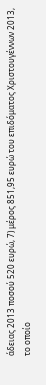άδειας 2013 ποσού 520 ευρώ, 7) μέρος 851,95 ευρώ του επιδόματος Χριστουγέννων 2013, το οποίο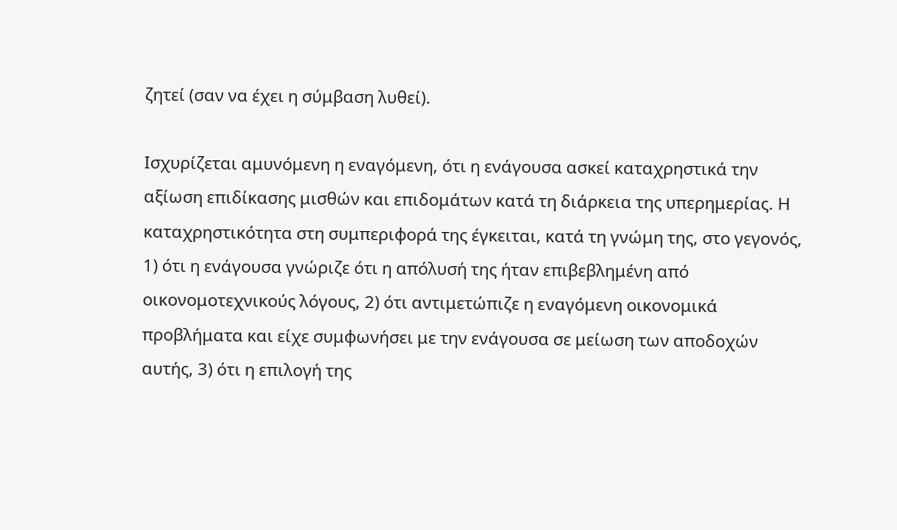ζητεί (σαν να έχει η σύμβαση λυθεί).

Ισχυρίζεται αμυνόμενη η εναγόμενη, ότι η ενάγουσα ασκεί καταχρηστικά την αξίωση επιδίκασης μισθών και επιδομάτων κατά τη διάρκεια της υπερημερίας. Η καταχρηστικότητα στη συμπεριφορά της έγκειται, κατά τη γνώμη της, στο γεγονός, 1) ότι η ενάγουσα γνώριζε ότι η απόλυσή της ήταν επιβεβλημένη από οικονομοτεχνικούς λόγους, 2) ότι αντιμετώπιζε η εναγόμενη οικονομικά προβλήματα και είχε συμφωνήσει με την ενάγουσα σε μείωση των αποδοχών αυτής, 3) ότι η επιλογή της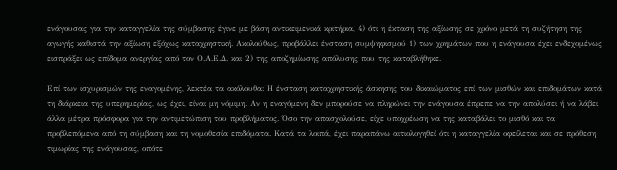ενάγουσας για την καταγγελία της σύμβασης έγινε με βάση αντικειμενικά κριτήρια, 4) ότι η έκταση της αξίωσης σε χρόνο μετά τη συζήτηση της αγωγής καθιστά την αξίωση εξόχως καταχρηστική. Ακολούθως, προβάλλει ένσταση συμψηφισμού 1) των χρημάτων που η ενάγουσα έχει ενδεχομένως εισπράξει ως επίδομα ανεργίας από τον Ο.Α.Ε.Δ. και 2) της αποζημίωσης απόλυσης που της καταβλήθηκε.

Επί των ισχυρισμών της εναγομένης, λεκτέα τα ακόλουθα: Η ένσταση καταχρηστικής άσκησης του δικαιώματος επί των μισθών και επιδομάτων κατά τη διάρκεια της υπερημερίας, ως έχει, είναι μη νόμιμη. Αν η εναγόμενη δεν μπορούσε να πληρώνει την ενάγουσα έπρεπε να την απολύσει ή να λάβει άλλα μέτρα πρόσφορα για την αντιμετώπιση του προβλήματος. Όσο την απασχολούσε, είχε υποχρέωση να της καταβάλει το μισθό και τα προβλεπόμενα από τη σύμβαση και τη νομοθεσία επιδόματα. Κατά τα λοιπά, έχει παραπάνω αιτιολογηθεί ότι η καταγγελία οφείλεται και σε πρόθεση τιμωρίας της ενάγουσας, οπότε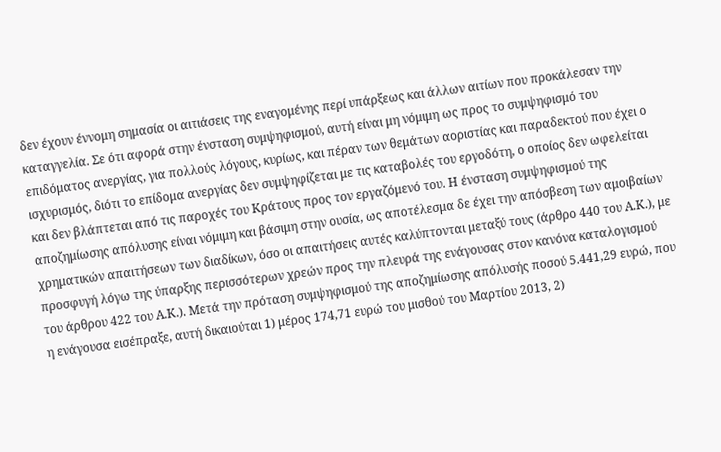δεν έχουν έννομη σημασία οι αιτιάσεις της εναγομένης περί υπάρξεως και άλλων αιτίων που προκάλεσαν την καταγγελία. Σε ότι αφορά στην ένσταση συμψηφισμού, αυτή είναι μη νόμιμη ως προς το συμψηφισμό του επιδόματος ανεργίας, για πολλούς λόγους, κυρίως, και πέραν των θεμάτων αοριστίας και παραδεκτού που έχει ο ισχυρισμός, διότι το επίδομα ανεργίας δεν συμψηφίζεται με τις καταβολές του εργοδότη, ο οποίος δεν ωφελείται και δεν βλάπτεται από τις παροχές του Κράτους προς τον εργαζόμενό του. Η ένσταση συμψηφισμού της αποζημίωσης απόλυσης είναι νόμιμη και βάσιμη στην ουσία, ως αποτέλεσμα δε έχει την απόσβεση των αμοιβαίων χρηματικών απαιτήσεων των διαδίκων, όσο οι απαιτήσεις αυτές καλύπτονται μεταξύ τους (άρθρο 440 του Α.Κ.), με προσφυγή λόγω της ύπαρξης περισσότερων χρεών προς την πλευρά της ενάγουσας στον κανόνα καταλογισμού του άρθρου 422 του Α.Κ.). Μετά την πρόταση συμψηφισμού της αποζημίωσης απόλυσής ποσού 5.441,29 ευρώ, που η ενάγουσα εισέπραξε, αυτή δικαιούται 1) μέρος 174,71 ευρώ του μισθού του Μαρτίου 2013, 2)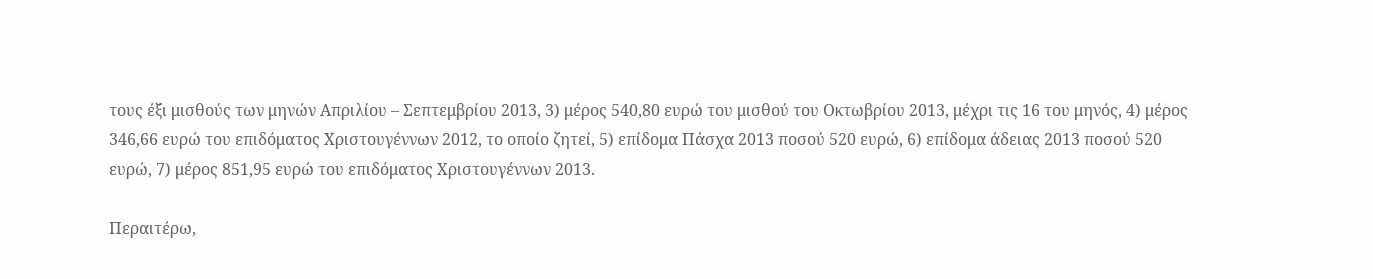τους έξι μισθούς των μηνών Απριλίου – Σεπτεμβρίου 2013, 3) μέρος 540,80 ευρώ του μισθού του Οκτωβρίου 2013, μέχρι τις 16 του μηνός, 4) μέρος 346,66 ευρώ του επιδόματος Χριστουγέννων 2012, το οποίο ζητεί, 5) επίδομα Πάσχα 2013 ποσού 520 ευρώ, 6) επίδομα άδειας 2013 ποσού 520 ευρώ, 7) μέρος 851,95 ευρώ του επιδόματος Χριστουγέννων 2013.

Περαιτέρω,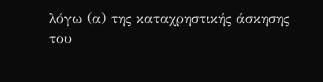λόγω (α) της καταχρηστικής άσκησης του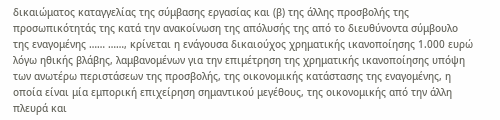δικαιώματος καταγγελίας της σύμβασης εργασίας και (β) της άλλης προσβολής της προσωπικότητάς της κατά την ανακοίνωση της απόλυσής της από το διευθύνοντα σύμβουλο της εναγομένης …… ……, κρίνεται η ενάγουσα δικαιούχος χρηματικής ικανοποίησης 1.000 ευρώ λόγω ηθικής βλάβης, λαμβανομένων για την επιμέτρηση της χρηματικής ικανοποίησης υπόψη των ανωτέρω περιστάσεων της προσβολής, της οικονομικής κατάστασης της εναγομένης, η οποία είναι μία εμπορική επιχείρηση σημαντικού μεγέθους, της οικονομικής από την άλλη πλευρά και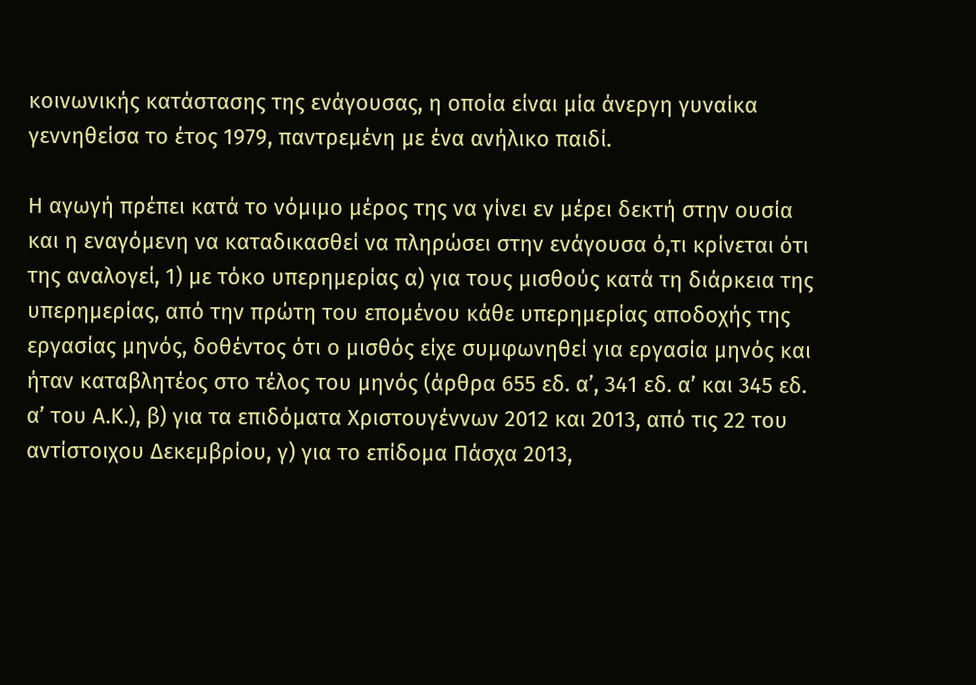κοινωνικής κατάστασης της ενάγουσας, η οποία είναι μία άνεργη γυναίκα γεννηθείσα το έτος 1979, παντρεμένη με ένα ανήλικο παιδί.

Η αγωγή πρέπει κατά το νόμιμο μέρος της να γίνει εν μέρει δεκτή στην ουσία και η εναγόμενη να καταδικασθεί να πληρώσει στην ενάγουσα ό,τι κρίνεται ότι της αναλογεί, 1) με τόκο υπερημερίας α) για τους μισθούς κατά τη διάρκεια της υπερημερίας, από την πρώτη του επομένου κάθε υπερημερίας αποδοχής της εργασίας μηνός, δοθέντος ότι ο μισθός είχε συμφωνηθεί για εργασία μηνός και ήταν καταβλητέος στο τέλος του μηνός (άρθρα 655 εδ. α’, 341 εδ. α’ και 345 εδ. α’ του Α.Κ.), β) για τα επιδόματα Χριστουγέννων 2012 και 2013, από τις 22 του αντίστοιχου Δεκεμβρίου, γ) για το επίδομα Πάσχα 2013,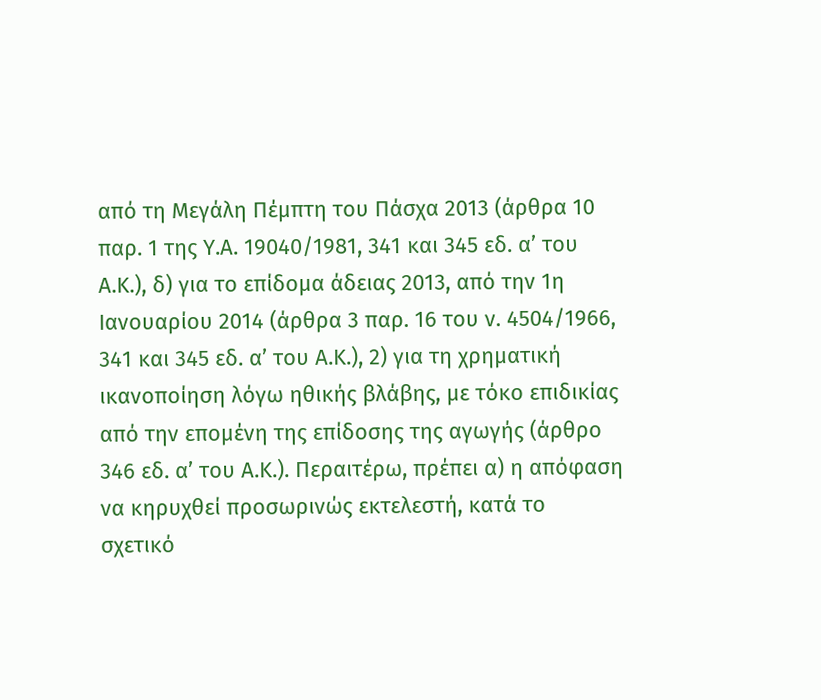από τη Μεγάλη Πέμπτη του Πάσχα 2013 (άρθρα 10 παρ. 1 της Υ.Α. 19040/1981, 341 και 345 εδ. α’ του Α.Κ.), δ) για το επίδομα άδειας 2013, από την 1η Ιανουαρίου 2014 (άρθρα 3 παρ. 16 του ν. 4504/1966, 341 και 345 εδ. α’ του Α.Κ.), 2) για τη χρηματική ικανοποίηση λόγω ηθικής βλάβης, με τόκο επιδικίας από την επομένη της επίδοσης της αγωγής (άρθρο 346 εδ. α’ του Α.Κ.). Περαιτέρω, πρέπει α) η απόφαση να κηρυχθεί προσωρινώς εκτελεστή, κατά το σχετικό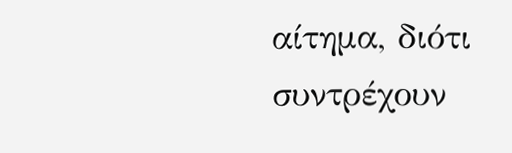αίτημα, διότι συντρέχουν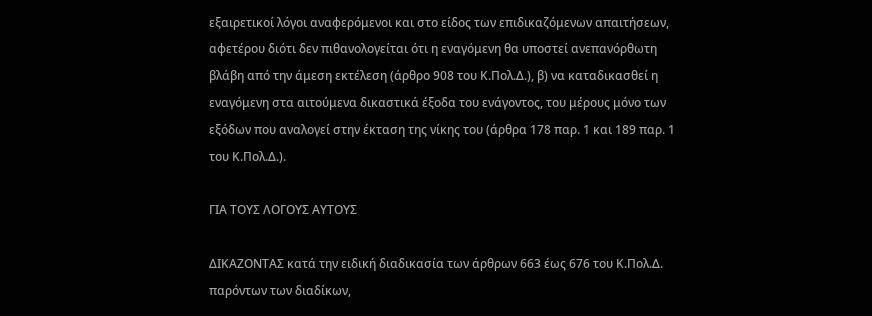εξαιρετικοί λόγοι αναφερόμενοι και στο είδος των επιδικαζόμενων απαιτήσεων, αφετέρου διότι δεν πιθανολογείται ότι η εναγόμενη θα υποστεί ανεπανόρθωτη βλάβη από την άμεση εκτέλεση (άρθρο 908 του Κ.Πολ.Δ.), β) να καταδικασθεί η εναγόμενη στα αιτούμενα δικαστικά έξοδα του ενάγοντος, του μέρους μόνο των εξόδων που αναλογεί στην έκταση της νίκης του (άρθρα 178 παρ. 1 και 189 παρ. 1 του Κ.Πολ.Δ.).

ΓΙΑ ΤΟΥΣ ΛΟΓΟΥΣ ΑΥΤΟΥΣ

ΔΙΚΑΖΟΝΤΑΣ κατά την ειδική διαδικασία των άρθρων 663 έως 676 του Κ.Πολ.Δ. παρόντων των διαδίκων,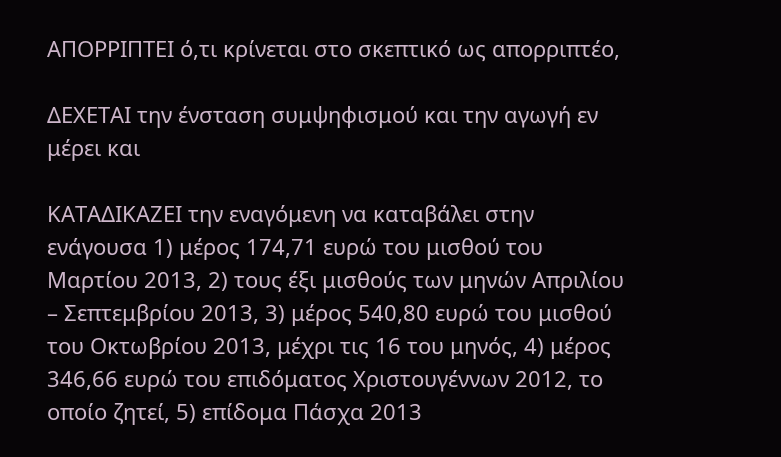ΑΠΟΡΡΙΠΤΕΙ ό,τι κρίνεται στο σκεπτικό ως απορριπτέο,

ΔΕΧΕΤΑΙ την ένσταση συμψηφισμού και την αγωγή εν μέρει και

ΚΑΤΑΔΙΚΑΖΕΙ την εναγόμενη να καταβάλει στην ενάγουσα 1) μέρος 174,71 ευρώ του μισθού του Μαρτίου 2013, 2) τους έξι μισθούς των μηνών Απριλίου – Σεπτεμβρίου 2013, 3) μέρος 540,80 ευρώ του μισθού του Οκτωβρίου 2013, μέχρι τις 16 του μηνός, 4) μέρος 346,66 ευρώ του επιδόματος Χριστουγέννων 2012, το οποίο ζητεί, 5) επίδομα Πάσχα 2013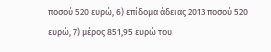ποσού 520 ευρώ, 6) επίδομα άδειας 2013 ποσού 520 ευρώ, 7) μέρος 851,95 ευρώ του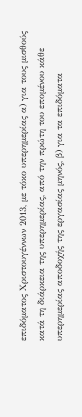επιδόματος Χριστουγέννων 2013, με τόκο υπερημερίας α) για τους μισθούς κατά τη διάρκεια της υπερημερίας, από την πρώτη του επομένου κάθε υπερημερίας αποδοχής της εργασίας μηνός, β) για τα επιδόματα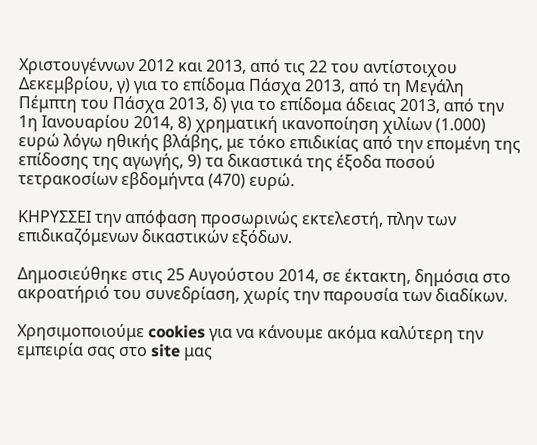Χριστουγέννων 2012 και 2013, από τις 22 του αντίστοιχου Δεκεμβρίου, γ) για το επίδομα Πάσχα 2013, από τη Μεγάλη Πέμπτη του Πάσχα 2013, δ) για το επίδομα άδειας 2013, από την 1η Ιανουαρίου 2014, 8) χρηματική ικανοποίηση χιλίων (1.000) ευρώ λόγω ηθικής βλάβης, με τόκο επιδικίας από την επομένη της επίδοσης της αγωγής, 9) τα δικαστικά της έξοδα ποσού τετρακοσίων εβδομήντα (470) ευρώ.

ΚΗΡΥΣΣΕΙ την απόφαση προσωρινώς εκτελεστή, πλην των επιδικαζόμενων δικαστικών εξόδων.

Δημοσιεύθηκε στις 25 Αυγούστου 2014, σε έκτακτη, δημόσια στο ακροατήριό του συνεδρίαση, χωρίς την παρουσία των διαδίκων.

Χρησιμοποιούμε cookies για να κάνουμε ακόμα καλύτερη την εμπειρία σας στο site μας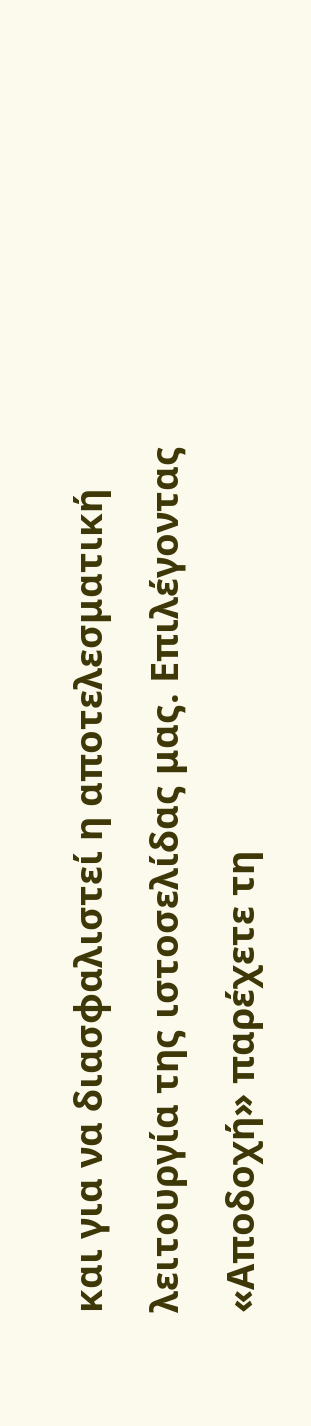και για να διασφαλιστεί η αποτελεσματική λειτουργία της ιστοσελίδας μας. Επιλέγοντας «Αποδοχή» παρέχετε τη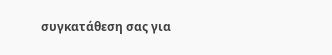συγκατάθεση σας για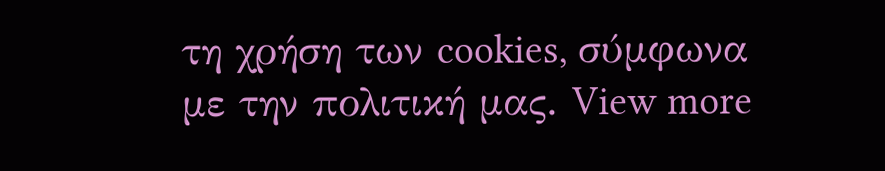τη χρήση των cookies, σύμφωνα με την πολιτική μας. View more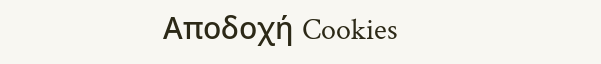Αποδοχή Cookies